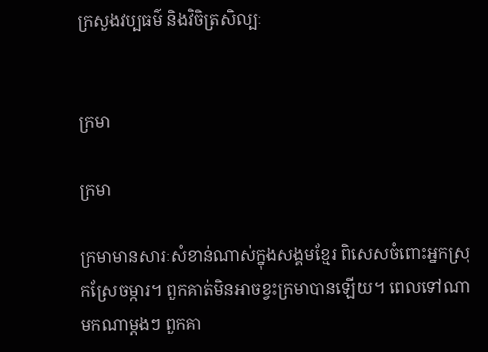ក្រសួងវប្បធម៌ និងវិចិត្រសិល្បៈ


ក្រមា

ក្រមា

ក្រមាមានសារៈសំខាន់ណាស់ក្នុងសង្គមខ្មែរ ពិសេសចំពោះអ្នកស្រុកស្រែចម្ការ។ ពួកគាត់មិនអាចខ្វះក្រមាបានឡើយ។ ពេលទៅណាមកណាម្តងៗ ពួកគា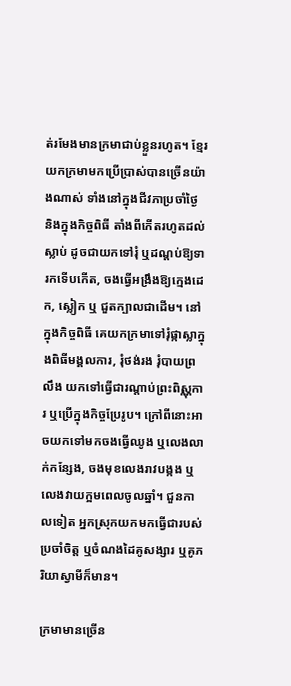ត់រមែងមានក្រមាជាប់ខ្លួនរហូត។ ខ្មែរយកក្រមាមកប្រើប្រាស់បានច្រើនយ៉ាងណាស់ ទាំងនៅក្នុងជីវភាប្រចាំថ្ងៃ និងក្នុងកិច្ចពិធី តាំងពីកើតរហូតដល់ស្លាប់ ដូចជាយកទៅរុំ ឬដណ្តប់ឱ្យទារកទើបកើត, ចងធ្វើអង្រឹងឱ្យក្មេងដេក, ស្លៀក ឬ ជួតក្បាលជាដើម។ នៅក្នុងកិច្ចពិធី គេយកក្រមាទៅរុំផ្កាស្លាក្នុងពិធីមង្គលការ, រុំថង់រង រុំបាយព្រលឹង យកទៅធ្វើជារណ្ដាប់ព្រះពិស្ណុការ ឬប្រើក្នុងកិច្ចប្រែរូប។ ក្រៅពីនោះអាចយកទៅមកចងធ្វើឈូង ឬលេងលាក់កន្សែង, ចងមុខលេងរាវបង្កង ឬលេងវាយក្អមពេលចូលឆ្នាំ។ ជួនកាលទៀត អ្នកស្រុកយកមកធ្វើជារបស់ប្រចាំចិត្ត ឬចំណងដៃគូសង្សារ ឬគូភរិយាស្វាមីក៏មាន។

ក្រមាមានច្រើន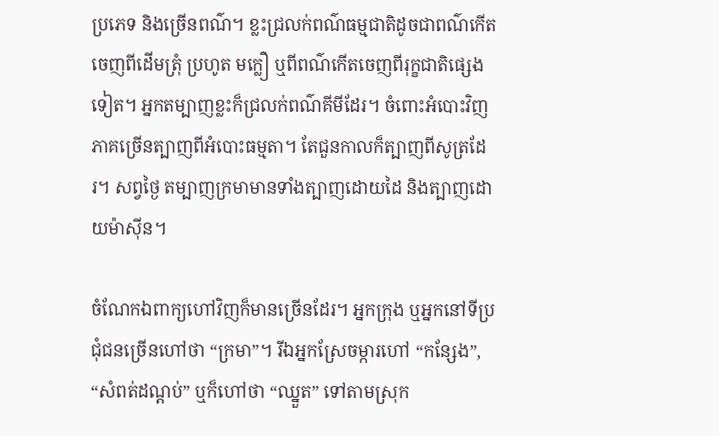ប្រភេទ និងច្រើនពណ៌។ ខ្លះជ្រលក់ពណ៌ធម្មជាតិដូចជាពណ៌កើតចេញពីដើមត្រុំ ប្រហូត មក្លឿ ឬពីពណ៌កើតចេញពីរុក្ខជាតិផ្សេងទៀត។ អ្នកតម្បាញខ្លះក៏ជ្រលក់ពណ៌គីមីដែរ។ ចំពោះអំបោះវិញភាគច្រើនត្បាញពីអំបោះធម្មតា។ តែជួនកាលក៏ត្បាញពីសូត្រដែរ។ សព្វថ្ងៃ តម្បាញក្រមាមានទាំងត្បាញដោយដៃ និងត្បាញដោយម៉ាស៊ីន។

ចំណែកឯពាក្យហៅវិញក៏មានច្រើនដែរ។ អ្នកក្រុង ឬអ្នកនៅទីប្រជុំជនច្រើនហៅថា “ក្រមា”។ រីឯអ្នកស្រែចម្ការហៅ “កន្សែង”, “សំពត់ដណ្តប់” ឬក៏ហៅថា “ឈ្នួត” ទៅតាមស្រុក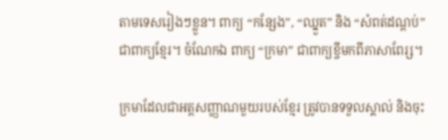តាមទេសរៀងៗខ្លួន។ ពាក្យ “កន្សែង”, “ឈ្នួត” និង “សំពត់ដណ្ដប់” ជាពាក្យខ្មែរ។ ចំណែកឯ ពាក្យ “ក្រមា” ជាពាក្យខ្ចីមកពីភាសាពែរ្ស។

ក្រមាដែលជាអត្តសញ្ញាណមួយរបស់ខ្មែរ ត្រូវបានទទួលស្គាល់ និងចុះ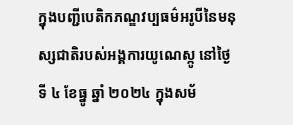ក្នុងបញ្ជីបេតិកភណ្ឌវប្បធម៌អរូបីនៃមនុស្សជាតិរបស់អង្គការយូណេស្កូ នៅថ្ងៃទី ៤ ខែធ្នូ ឆ្នាំ ២០២៤ ក្នុងសម័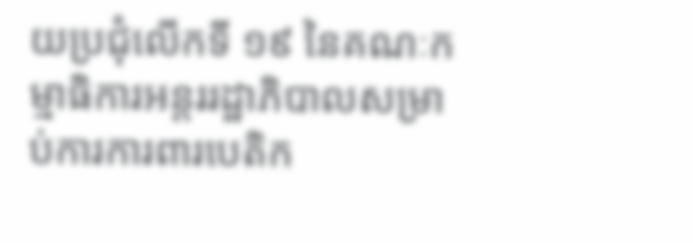យប្រជុំលើកទី ១៩ នៃគណៈកម្មាធិការអន្តររដ្ឋាភិបាលសម្រាប់ការការពារបេតិក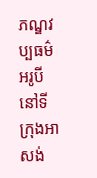ភណ្ឌវប្បធម៌អរូបីនៅទីក្រុងអាសង់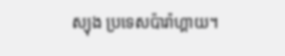ស្យុង ប្រទេសប៉ារ៉ាហ្គាយ។